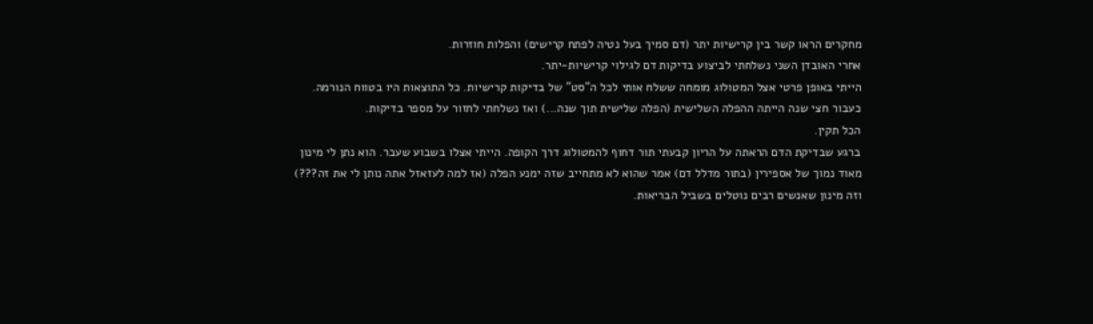מחקרים הראו קשר בין קרישיות יתר (דם סמיך בעל נטיה לפתח קרישים) והפלות חוזרות.
אחרי האובדן השני נשלחתי לביצוע בדיקות דם לגילוי קרישיות-יתר.
הייתי באופן פרטי אצל המטולוג מומחה ששלח אותי לכל ה"סט" של בדיקות קרישיות. כל התוצאות היו בטווח הנורמה.
כעבור חצי שנה הייתה ההפלה השלישית (הפלה שלישית תוך שנה...) ואז נשלחתי לחזור על מספר בדיקות.
הכל תקין.
ברגע שבדיקת הדם הראתה על הריון קבעתי תור דחוף להמטולוג דרך הקופה. הייתי אצלו בשבוע שעבר. הוא נתן לי מינון מאוד נמוך של אספירין (בתור מדלל דם) אמר שהוא לא מתחייב שזה ימנע הפלה (אז למה לעזאזל אתה נותן לי את זה???) וזה מינון שאנשים רבים נוטלים בשביל הבריאות.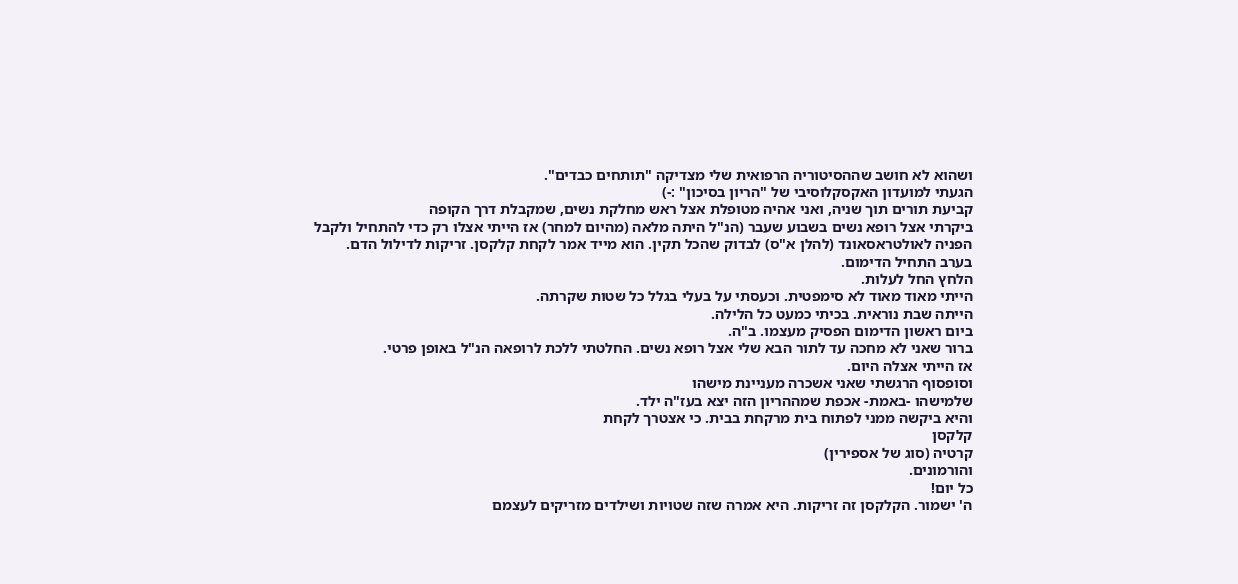ושהוא לא חושב שההסיטוריה הרפואית שלי מצדיקה "תותחים כבדים".
הגעתי למועדון האקסקלוסיבי של "הריון בסיכון" :-)
קביעת תורים תוך שניה, ואני אהיה מטופלת אצל ראש מחלקת נשים, שמקבלת דרך הקופה
ביקרתי אצל רופא נשים בשבוע שעבר (הנ"ל היתה מלאה (מהיום למחר) אז הייתי אצלו רק כדי להתחיל ולקבל הפניה לאולטראסאונד (להלן א"ס) לבדוק שהכל תקין. הוא מייד אמר לקחת קלקסן. זריקות לדילול הדם.
בערב התחיל הדימום.
הלחץ החל לעלות.
הייתי מאוד מאוד לא סימפטית. וכעסתי על בעלי בגלל כל שטות שקרתה.
הייתה שבת נוראית. בכיתי כמעט כל הלילה.
ביום ראשון הדימום הפסיק מעצמו. ב"ה.
ברור שאני לא מחכה עד לתור הבא שלי אצל רופא נשים. החלטתי ללכת לרופאה הנ"ל באופן פרטי.
אז הייתי אצלה היום.
וסופסוף הרגשתי שאני אשכרה מעניינת מישהו
שלמישהו -באמת- אכפת שמההריון הזה יצא בעז"ה ילד.
והיא ביקשה ממני לפתוח בית מרקחת בבית. כי אצטרך לקחת
קלקסן
קרטיה (סוג של אספירין)
והורמונים.
כל יום!
ה' ישמור. הקלקסן זה זריקות. היא אמרה שזה שטויות ושילדים מזריקים לעצמם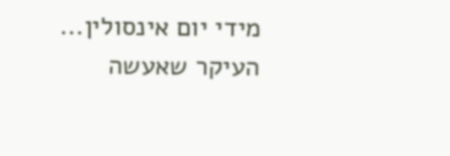מידי יום אינסולין...
העיקר שאעשה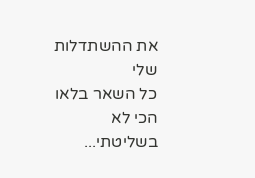את ההשתדלות שלי
כל השאר בלאו הכי לא בשליטתי...